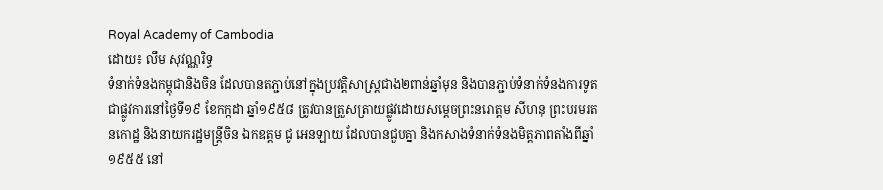Royal Academy of Cambodia
ដោយ៖ លឹម សុវណ្ណរិទ្ធ
ទំនាក់ទំនងកម្ពុជានិងចិន ដែលបានតភ្ជាប់នៅក្នុងប្រវត្តិសាស្ត្រជាង២ពាន់ឆ្នាំមុន និងបានភ្ជាប់ទំនាក់ទំនងការទូតជាផ្លូវការនៅថ្ងៃទី១៩ ខែកក្កដា ឆ្នាំ១៩៥៨ ត្រូវបានត្រួសត្រាយផ្លូវដោយសម្ដេចព្រះនរោត្ដម សីហនុ ព្រះបរមរតនកោដ្ឋ និងនាយករដ្ឋមន្ដ្រីចិន ឯកឧត្ដម ជូ អេនឡាយ ដែលបានជួបគ្នា និងកសាងទំនាក់ទំនងមិត្តភាពតាំងពីឆ្នាំ១៩៥៥ នៅ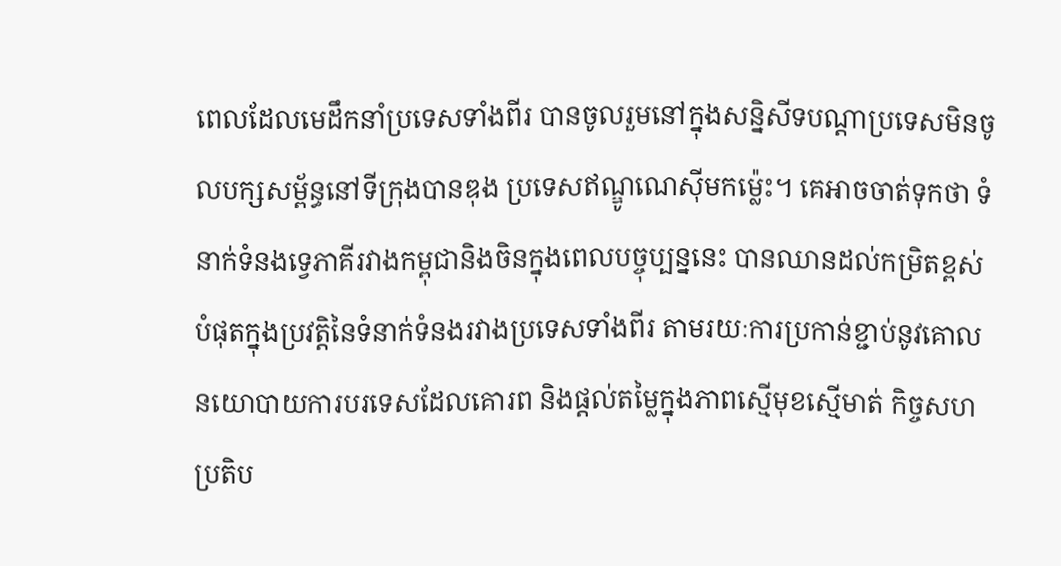ពេលដែលមេដឹកនាំប្រទេសទាំងពីរ បានចូលរួមនៅក្នុងសន្និសីទបណ្ដាប្រទេសមិនចូលបក្សសម្ព័ន្ធនៅទីក្រុងបានឌុង ប្រទេសឥណ្ឌូណេស៊ីមកម្ល៉េះ។ គេអាចចាត់ទុកថា ទំនាក់ទំនងទ្វេភាគីរវាងកម្ពុជានិងចិនក្នុងពេលបច្ចុប្បន្ននេះ បានឈានដល់កម្រិតខ្ពស់បំផុតក្នុងប្រវត្តិនៃទំនាក់ទំនងរវាងប្រទេសទាំងពីរ តាមរយៈការប្រកាន់ខ្ជាប់នូវគោលនយោបាយការបរទេសដែលគោរព និងផ្ដល់តម្លៃក្នុងភាពស្មើមុខស្មើមាត់ កិច្ចសហប្រតិប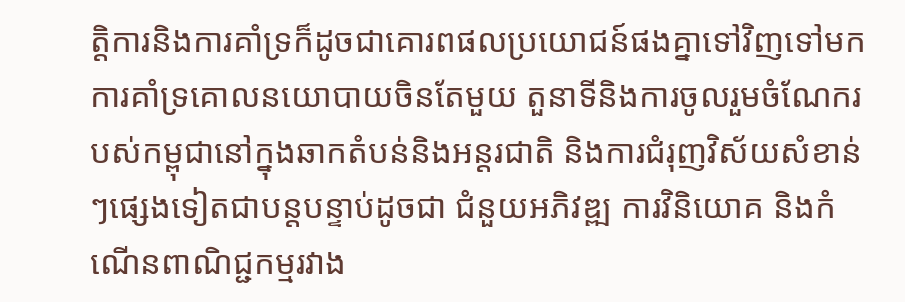ត្តិការនិងការគាំទ្រក៏ដូចជាគោរពផលប្រយោជន៍ផងគ្នាទៅវិញទៅមក ការគាំទ្រគោលនយោបាយចិនតែមួយ តួនាទីនិងការចូលរួមចំណែករបស់កម្ពុជានៅក្នុងឆាកតំបន់និងអន្តរជាតិ និងការជំរុញវិស័យសំខាន់ៗផ្សេងទៀតជាបន្តបន្ទាប់ដូចជា ជំនួយអភិវឌ្ឍ ការវិនិយោគ និងកំណើនពាណិជ្ជកម្មរវាង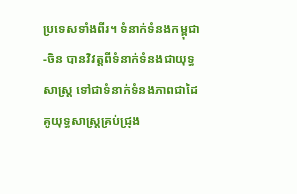ប្រទេសទាំងពីរ។ ទំនាក់ទំនងកម្ពុជា-ចិន បានវិវត្តពីទំនាក់ទំនងជាយុទ្ធសាស្ត្រ ទៅជាទំនាក់ទំនងភាពជាដៃគូយុទ្ធសាស្ត្រគ្រប់ជ្រុង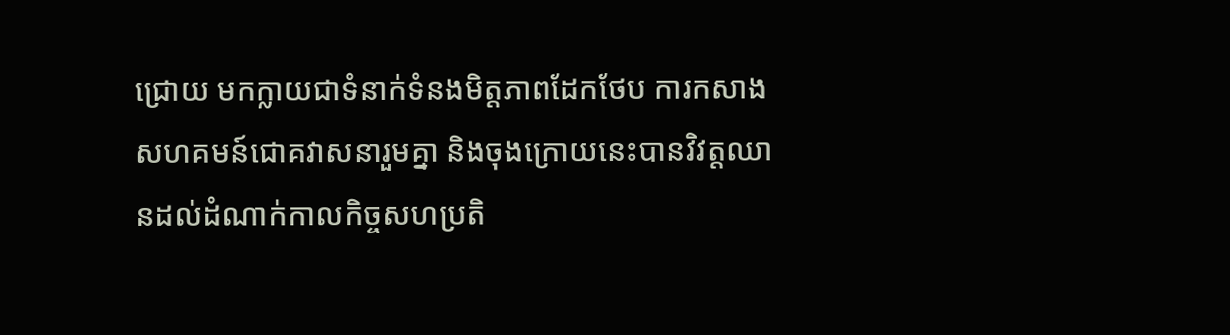ជ្រោយ មកក្លាយជាទំនាក់ទំនងមិត្តភាពដែកថែប ការកសាងសហគមន៍ជោគវាសនារួមគ្នា និងចុងក្រោយនេះបានវិវត្តឈានដល់ដំណាក់កាលកិច្ចសហប្រតិ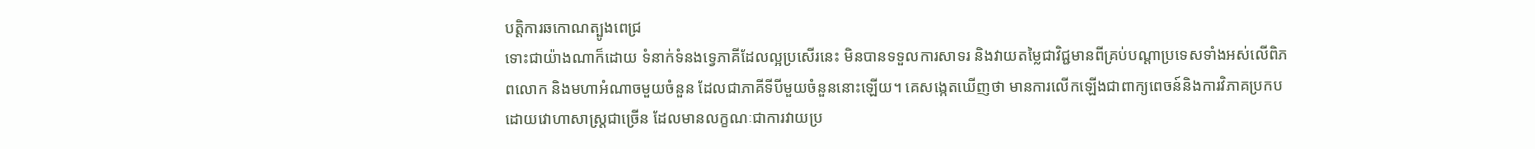បត្តិការឆកោណត្បូងពេជ្រ
ទោះជាយ៉ាងណាក៏ដោយ ទំនាក់ទំនងទ្វេភាគីដែលល្អប្រសើរនេះ មិនបានទទួលការសាទរ និងវាយតម្លៃជាវិជ្ជមានពីគ្រប់បណ្ដាប្រទេសទាំងអស់លើពិភពលោក និងមហាអំណាចមួយចំនួន ដែលជាភាគីទីបីមួយចំនួននោះឡើយ។ គេសង្កេតឃើញថា មានការលើកឡើងជាពាក្យពេចន៍និងការវិភាគប្រកបដោយវោហាសាស្ត្រជាច្រើន ដែលមានលក្ខណៈជាការវាយប្រ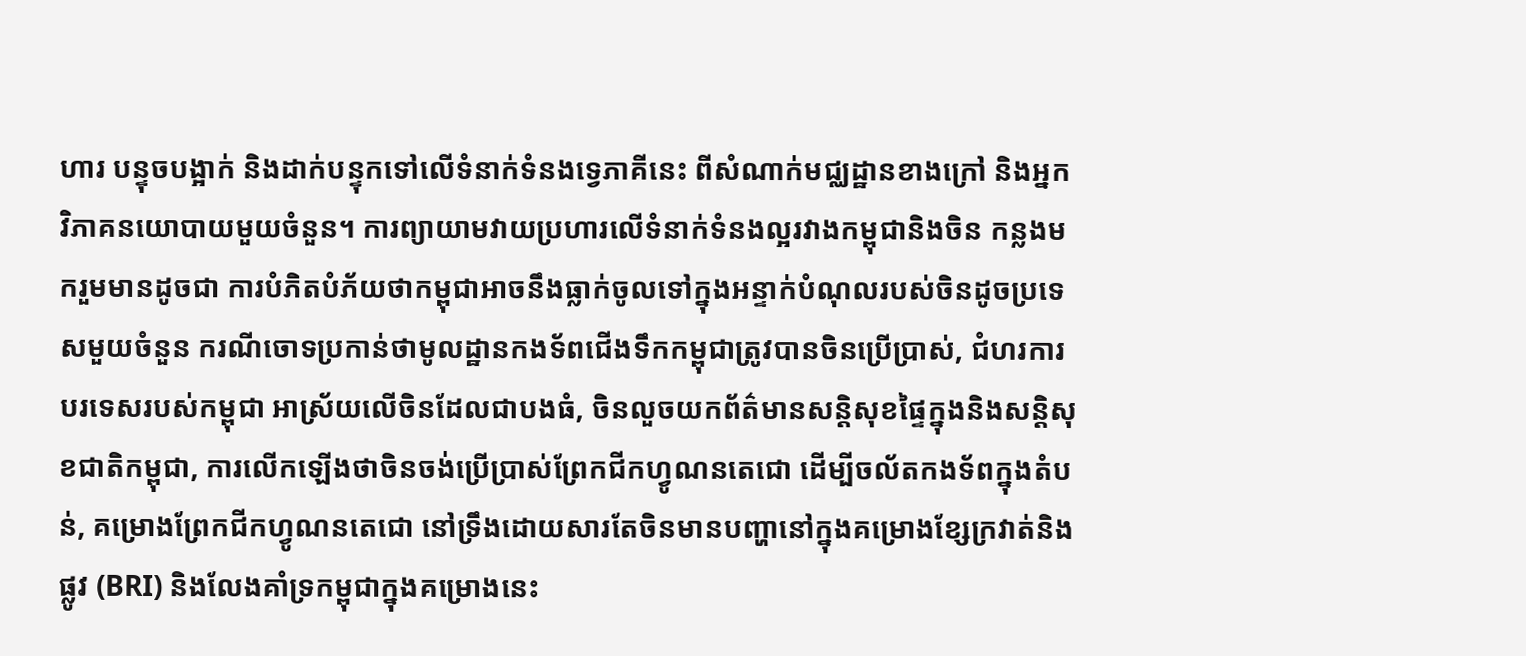ហារ បន្ទុចបង្អាក់ និងដាក់បន្ទុកទៅលើទំនាក់ទំនងទ្វេភាគីនេះ ពីសំណាក់មជ្ឈដ្ឋានខាងក្រៅ និងអ្នកវិភាគនយោបាយមួយចំនួន។ ការព្យាយាមវាយប្រហារលើទំនាក់ទំនងល្អរវាងកម្ពុជានិងចិន កន្លងមករួមមានដូចជា ការបំភិតបំភ័យថាកម្ពុជាអាចនឹងធ្លាក់ចូលទៅក្នុងអន្ទាក់បំណុលរបស់ចិនដូចប្រទេសមួយចំនួន ករណីចោទប្រកាន់ថាមូលដ្ឋានកងទ័ពជើងទឹកកម្ពុជាត្រូវបានចិនប្រើប្រាស់, ជំហរការបរទេសរបស់កម្ពុជា អាស្រ័យលើចិនដែលជាបងធំ, ចិនលួចយកព័ត៌មានសន្តិសុខផ្ទៃក្នុងនិងសន្តិសុខជាតិកម្ពុជា, ការលើកឡើងថាចិនចង់ប្រើប្រាស់ព្រែកជីកហ្វូណនតេជោ ដើម្បីចល័តកងទ័ពក្នុងតំបន់, គម្រោងព្រែកជីកហ្វូណនតេជោ នៅទ្រឹងដោយសារតែចិនមានបញ្ហានៅក្នុងគម្រោងខ្សែក្រវាត់និងផ្លូវ (BRI) និងលែងគាំទ្រកម្ពុជាក្នុងគម្រោងនេះ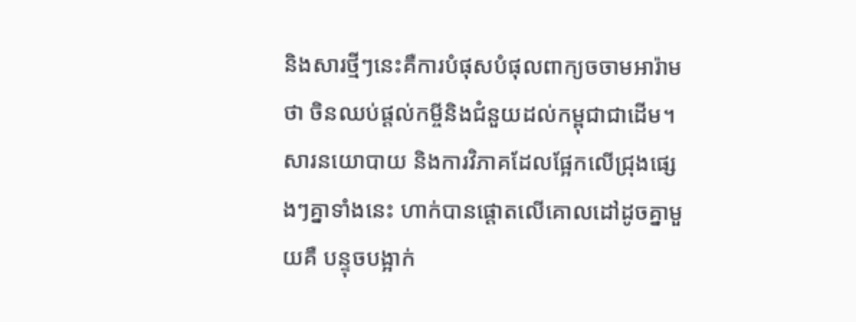និងសារថ្មីៗនេះគឺការបំផុសបំផុលពាក្យចចាមអារ៉ាមថា ចិនឈប់ផ្ដល់កម្ចីនិងជំនួយដល់កម្ពុជាជាដើម។ សារនយោបាយ និងការវិភាគដែលផ្អែកលើជ្រុងផ្សេងៗគ្នាទាំងនេះ ហាក់បានផ្ដោតលើគោលដៅដូចគ្នាមួយគឺ បន្ទុចបង្អាក់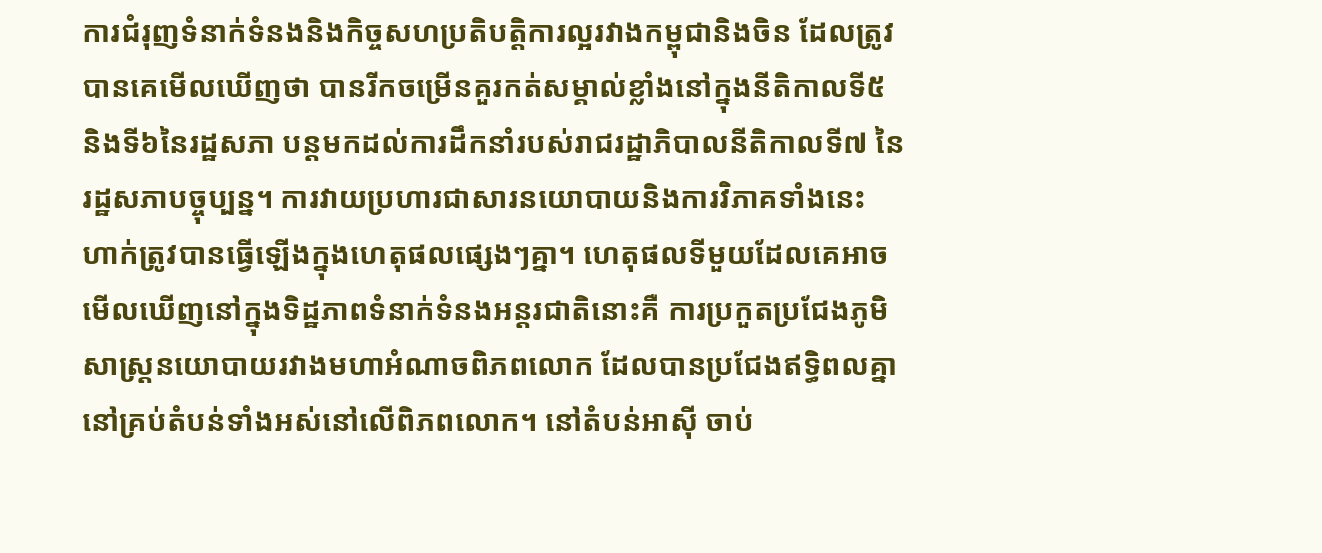ការជំរុញទំនាក់ទំនងនិងកិច្ចសហប្រតិបត្តិការល្អរវាងកម្ពុជានិងចិន ដែលត្រូវបានគេមើលឃើញថា បានរីកចម្រើនគួរកត់សម្គាល់ខ្លាំងនៅក្នុងនីតិកាលទី៥ និងទី៦នៃរដ្ឋសភា បន្តមកដល់ការដឹកនាំរបស់រាជរដ្ឋាភិបាលនីតិកាលទី៧ នៃរដ្ឋសភាបច្ចុប្បន្ន។ ការវាយប្រហារជាសារនយោបាយនិងការវិភាគទាំងនេះ ហាក់ត្រូវបានធ្វើឡើងក្នុងហេតុផលផ្សេងៗគ្នា។ ហេតុផលទីមួយដែលគេអាចមើលឃើញនៅក្នុងទិដ្ឋភាពទំនាក់ទំនងអន្តរជាតិនោះគឺ ការប្រកួតប្រជែងភូមិសាស្ត្រនយោបាយរវាងមហាអំណាចពិភពលោក ដែលបានប្រជែងឥទ្ធិពលគ្នានៅគ្រប់តំបន់ទាំងអស់នៅលើពិភពលោក។ នៅតំបន់អាស៊ី ចាប់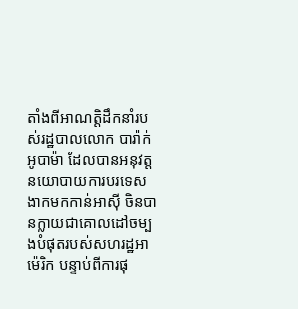តាំងពីអាណត្តិដឹកនាំរបស់រដ្ឋបាលលោក បារ៉ាក់ អូបាម៉ា ដែលបានអនុវត្តនយោបាយការបរទេសងាកមកកាន់អាស៊ី ចិនបានក្លាយជាគោលដៅចម្បងបំផុតរបស់សហរដ្ឋអាម៉េរិក បន្ទាប់ពីការផុ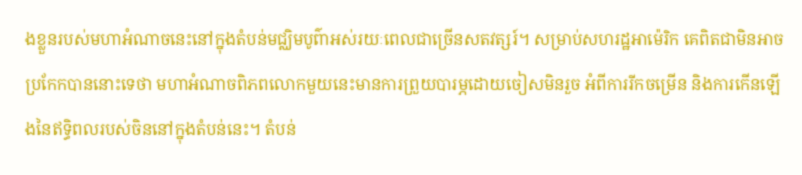ងខ្លួនរបស់មហាអំណាចនេះនៅក្នុងតំបន់មជ្ឈិមបូព៌ាអស់រយៈពេលជាច្រើនសតវត្សរ៍។ សម្រាប់សហរដ្ឋអាម៉េរិក គេពិតជាមិនអាចប្រកែកបាននោះទេថា មហាអំណាចពិភពលោកមួយនេះមានការព្រួយបារម្ភដោយចៀសមិនរួច អំពីការរីកចម្រើន និងការកើនឡើងនៃឥទ្ធិពលរបស់ចិននៅក្នុងតំបន់នេះ។ តំបន់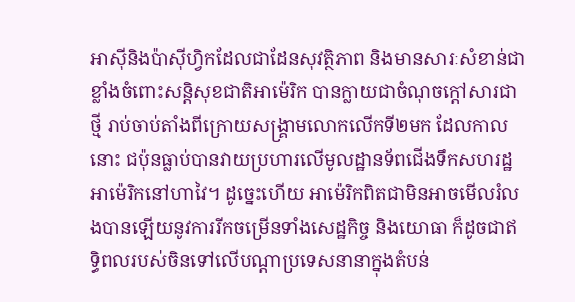អាស៊ីនិងប៉ាស៊ីហ្វិកដែលជាដែនសុវត្ថិភាព និងមានសារៈសំខាន់ជាខ្លាំងចំពោះសន្តិសុខជាតិអាម៉េរិក បានក្លាយជាចំណុចក្ដៅសារជាថ្មី រាប់ចាប់តាំងពីក្រោយសង្គ្រាមលោកលើកទី២មក ដែលកាលនោះ ជប៉ុនធ្លាប់បានវាយប្រហារលើមូលដ្ឋានទ័ពជើងទឹកសហរដ្ឋអាម៉េរិកនៅហាវៃ។ ដូច្នេះហើយ អាម៉េរិកពិតជាមិនអាចមើលរំលងបានឡើយនូវការរីកចម្រើនទាំងសេដ្ឋកិច្ច និងយោធា ក៏ដូចជាឥទ្ធិពលរបស់ចិនទៅលើបណ្ដាប្រទេសនានាក្នុងតំបន់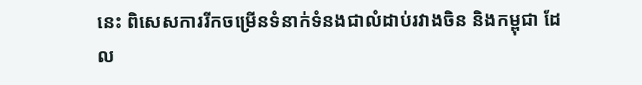នេះ ពិសេសការរីកចម្រើនទំនាក់ទំនងជាលំដាប់រវាងចិន និងកម្ពុជា ដែល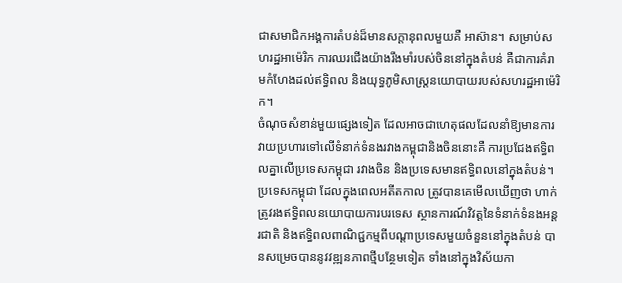ជាសមាជិកអង្គការតំបន់ដ៏មានសក្ដានុពលមួយគឺ អាស៊ាន។ សម្រាប់សហរដ្ឋអាម៉េរិក ការឈរជើងយ៉ាងរឹងមាំរបស់ចិននៅក្នុងតំបន់ គឺជាការគំរាមកំហែងដល់ឥទ្ធិពល និងយុទ្ធភូមិសាស្ត្រនយោបាយរបស់សហរដ្ឋអាម៉េរិក។
ចំណុចសំខាន់មួយផ្សេងទៀត ដែលអាចជាហេតុផលដែលនាំឱ្យមានការវាយប្រហារទៅលើទំនាក់ទំនងរវាងកម្ពុជានិងចិននោះគឺ ការប្រជែងឥទ្ធិពលគ្នាលើប្រទេសកម្ពុជា រវាងចិន និងប្រទេសមានឥទ្ធិពលនៅក្នុងតំបន់។ ប្រទេសកម្ពុជា ដែលក្នុងពេលអតីតកាល ត្រូវបានគេមើលឃើញថា ហាក់ត្រូវរងឥទ្ធិពលនយោបាយការបរទេស ស្ថានការណ៍វិវត្តនៃទំនាក់ទំនងអន្តរជាតិ និងឥទ្ធិពលពាណិជ្ជកម្មពីបណ្ដាប្រទេសមួយចំនួននៅក្នុងតំបន់ បានសម្រេចបាននូវវឌ្ឍនភាពថ្មីបន្ថែមទៀត ទាំងនៅក្នុងវិស័យកា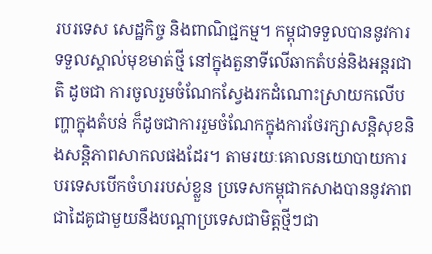របរទេស សេដ្ឋកិច្ច និងពាណិជ្ជកម្ម។ កម្ពុជាទទួលបាននូវការទទួលស្គាល់មុខមាត់ថ្មី នៅក្នុងតួនាទីលើឆាកតំបន់និងអន្តរជាតិ ដូចជា ការចូលរួមចំណែកស្វែងរកដំណោះស្រាយកលើបញ្ហាក្នុងតំបន់ ក៏ដូចជាការរួមចំណែកក្នុងការថែរក្សាសន្តិសុខនិងសន្តិភាពសាកលផងដែរ។ តាមរយៈគោលនយោបាយការបរទេសបើកចំហររបស់ខ្លួន ប្រទេសកម្ពុជាកសាងបាននូវភាពជាដៃគូជាមួយនឹងបណ្ដាប្រទេសជាមិត្តថ្មីៗជា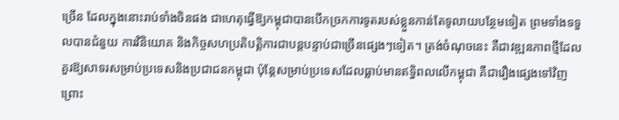ច្រើន ដែលក្នុងនោះរាប់ទាំងចិនផង ជាហេតុធ្វើឱ្យកម្ពុជាបានបើកច្រកការទូតរបស់ខ្លួនកាន់តែទូលាយបន្ថែមទៀត ព្រមទាំងទទួលបានជំនួយ ការវិនិយោគ និងកិច្ចសហប្រតិបត្តិការជាបន្តបន្ទាប់ជាច្រើនផ្សេងៗទៀត។ ត្រង់ចំណុចនេះ គឺជាវឌ្ឍនភាពថ្មីដែលគួរឱ្យសាទរសម្រាប់ប្រទេសនិងប្រជាជនកម្ពុជា ប៉ុន្តែសម្រាប់ប្រទេសដែលធ្លាប់មានឥទ្ធិពលលើកម្ពុជា គឺជារឿងផ្សេងទៅវិញ ព្រោះ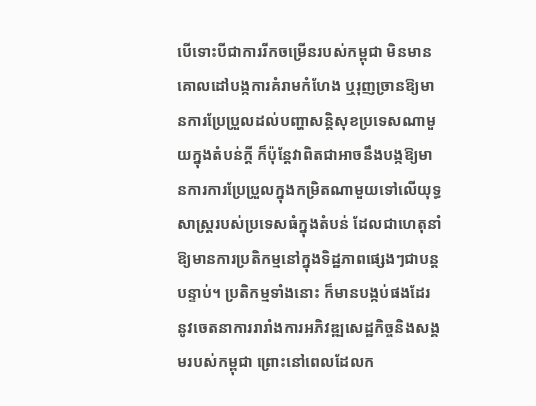បើទោះបីជាការរីកចម្រើនរបស់កម្ពុជា មិនមានគោលដៅបង្កការគំរាមកំហែង ឬរុញច្រានឱ្យមានការប្រែប្រួលដល់បញ្ហាសន្តិសុខប្រទេសណាមួយក្នុងតំបន់ក្ដី ក៏ប៉ុន្តែវាពិតជាអាចនឹងបង្កឱ្យមានការការប្រែប្រួលក្នុងកម្រិតណាមួយទៅលើយុទ្ធសាស្ត្ររបស់ប្រទេសធំក្នុងតំបន់ ដែលជាហេតុនាំឱ្យមានការប្រតិកម្មនៅក្នុងទិដ្ឋភាពផ្សេងៗជាបន្តបន្ទាប់។ ប្រតិកម្មទាំងនោះ ក៏មានបង្កប់ផងដែរ នូវចេតនាការរារាំងការអភិវឌ្ឍសេដ្ឋកិច្ចនិងសង្គមរបស់កម្ពុជា ព្រោះនៅពេលដែលក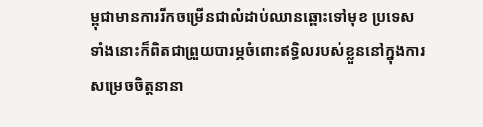ម្ពុជាមានការរីកចម្រើនជាលំដាប់ឈានឆ្ពោះទៅមុខ ប្រទេសទាំងនោះក៏ពិតជាព្រួយបារម្ភចំពោះឥទ្ធិលរបស់ខ្លួននៅក្នុងការសម្រេចចិត្តនានា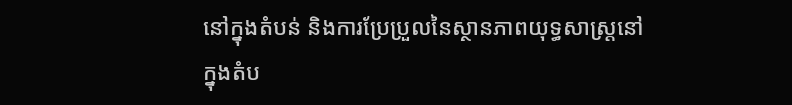នៅក្នុងតំបន់ និងការប្រែប្រួលនៃស្ថានភាពយុទ្ធសាស្ត្រនៅក្នុងតំប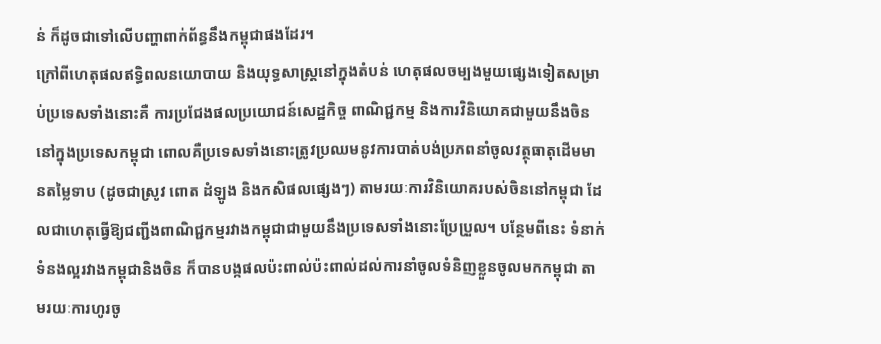ន់ ក៏ដូចជាទៅលើបញ្ហាពាក់ព័ន្ធនឹងកម្ពុជាផងដែរ។
ក្រៅពីហេតុផលឥទ្ធិពលនយោបាយ និងយុទ្ធសាស្ត្រនៅក្នុងតំបន់ ហេតុផលចម្បងមួយផ្សេងទៀតសម្រាប់ប្រទេសទាំងនោះគឺ ការប្រជែងផលប្រយោជន៍សេដ្ឋកិច្ច ពាណិជ្ជកម្ម និងការវិនិយោគជាមួយនឹងចិននៅក្នុងប្រទេសកម្ពុជា ពោលគឺប្រទេសទាំងនោះត្រូវប្រឈមនូវការបាត់បង់ប្រភពនាំចូលវត្ថុធាតុដើមមានតម្លៃទាប (ដូចជាស្រូវ ពោត ដំឡូង និងកសិផលផ្សេងៗ) តាមរយៈការវិនិយោគរបស់ចិននៅកម្ពុជា ដែលជាហេតុធ្វើឱ្យជញ្ជីងពាណិជ្ជកម្មរវាងកម្ពុជាជាមួយនឹងប្រទេសទាំងនោះប្រែប្រួល។ បន្ថែមពីនេះ ទំនាក់ទំនងល្អរវាងកម្ពុជានិងចិន ក៏បានបង្កផលប៉ះពាល់ប៉ះពាល់ដល់ការនាំចូលទំនិញខ្លួនចូលមកកម្ពុជា តាមរយៈការហូរចូ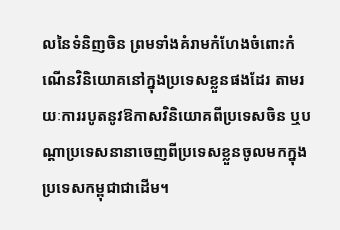លនៃទំនិញចិន ព្រមទាំងគំរាមកំហែងចំពោះកំណើនវិនិយោគនៅក្នុងប្រទេសខ្លួនផងដែរ តាមរយៈការរបូតនូវឱកាសវិនិយោគពីប្រទេសចិន ឬបណ្ដាប្រទេសនានាចេញពីប្រទេសខ្លួនចូលមកក្នុងប្រទេសកម្ពុជាជាដើម។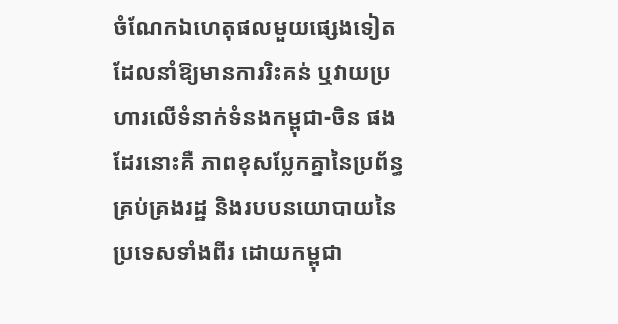ចំណែកឯហេតុផលមួយផ្សេងទៀត ដែលនាំឱ្យមានការរិះគន់ ឬវាយប្រហារលើទំនាក់ទំនងកម្ពុជា-ចិន ផងដែរនោះគឺ ភាពខុសប្លែកគ្នានៃប្រព័ន្ធគ្រប់គ្រងរដ្ឋ និងរបបនយោបាយនៃប្រទេសទាំងពីរ ដោយកម្ពុជា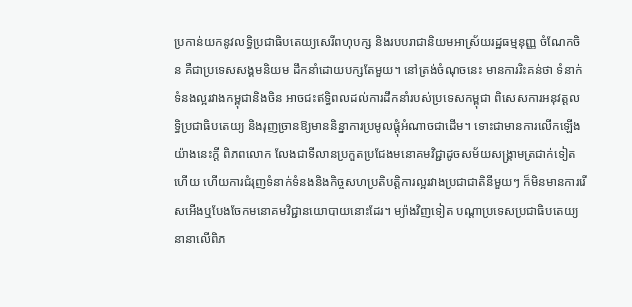ប្រកាន់យកនូវលទ្ធិប្រជាធិបតេយ្យសេរីពហុបក្ស និងរបបរាជានិយមអាស្រ័យរដ្ឋធម្មនុញ្ញ ចំណែកចិន គឺជាប្រទេសសង្គមនិយម ដឹកនាំដោយបក្សតែមួយ។ នៅត្រង់ចំណុចនេះ មានការរិះគន់ថា ទំនាក់ទំនងល្អរវាងកម្ពុជានិងចិន អាចជះឥទ្ធិពលដល់ការដឹកនាំរបស់ប្រទេសកម្ពុជា ពិសេសការអនុវត្តលទ្ធិប្រជាធិបតេយ្យ និងរុញច្រានឱ្យមាននិន្នាការប្រមូលផ្ដុំអំណាចជាដើម។ ទោះជាមានការលើកឡើងយ៉ាងនេះក្ដី ពិភពលោក លែងជាទីលានប្រកួតប្រជែងមនោគមវិជ្ជាដូចសម័យសង្គ្រាមត្រជាក់ទៀតហើយ ហើយការជំរុញទំនាក់ទំនងនិងកិច្ចសហប្រតិបត្តិការល្អរវាងប្រជាជាតិនីមួយៗ ក៏មិនមានការរើសអើងឬបែងចែកមនោគមវិជ្ជានយោបាយនោះដែរ។ ម្យ៉ាងវិញទៀត បណ្ដាប្រទេសប្រជាធិបតេយ្យនានាលើពិភ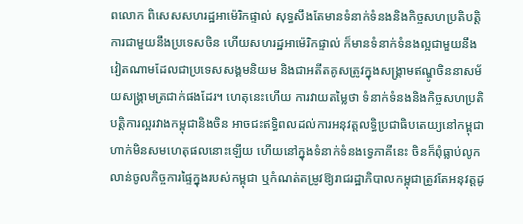ពលោក ពិសេសសហរដ្ឋអាម៉េរិកផ្ទាល់ សុទ្ធសឹងតែមានទំនាក់ទំនងនិងកិច្ចសហប្រតិបត្តិការជាមួយនឹងប្រទេសចិន ហើយសហរដ្ឋអាម៉េរិកផ្ទាល់ ក៏មានទំនាក់ទំនងល្អជាមួយនឹងវៀតណាមដែលជាប្រទេសសង្គមនិយម និងជាអតីតគូសត្រូវក្នុងសង្គ្រាមឥណ្ឌូចិននាសម័យសង្គ្រាមត្រជាក់ផងដែរ។ ហេតុនេះហើយ ការវាយតម្លៃថា ទំនាក់ទំនងនិងកិច្ចសហប្រតិបត្តិការល្អរវាងកម្ពុជានិងចិន អាចជះឥទ្ធិពលដល់ការអនុវត្តលទ្ធិប្រជាធិបតេយ្យនៅកម្ពុជា ហាក់មិនសមហេតុផលនោះឡើយ ហើយនៅក្នុងទំនាក់ទំនងទ្វេភាគីនេះ ចិនក៏ពុំធ្លាប់លូកលាន់ចូលកិច្ចការផ្ទៃក្នុងរបស់កម្ពុជា ឬកំណត់តម្រូវឱ្យរាជរដ្ឋាភិបាលកម្ពុជាត្រូវតែអនុវត្តដូ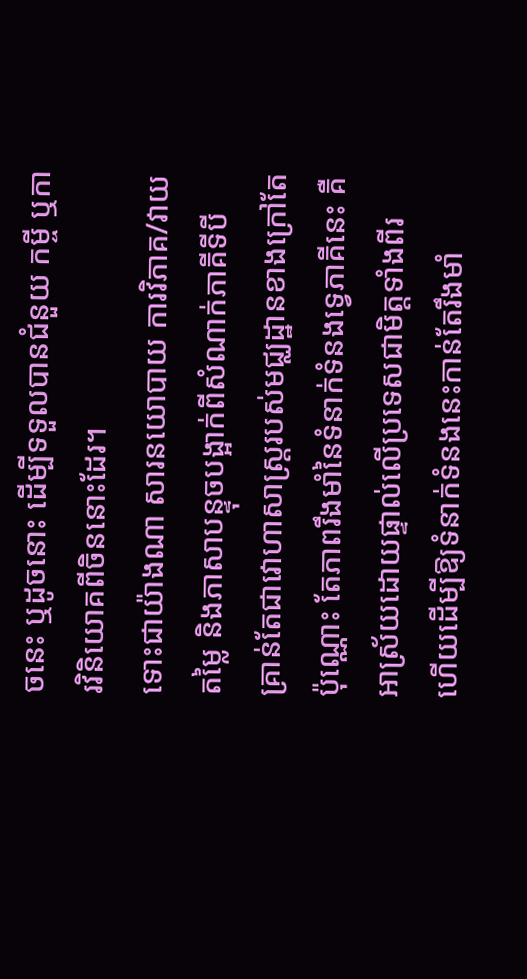ចនេះ ឬដូចនោះ ដើម្បីទទួលបានជំនួយ កម្ចី ឬការវិនិយោគពីចិននោះដែរ។
ទោះជាយ៉ាងណា សារនយោបាយ ការវិភាគ/វាយតម្លៃ និងភាសាបន្ទុចបង្អាក់ពីសំណាក់ភាគីទីបី គ្រាន់តែជាវោហាសាស្ត្ររបស់មជ្ឈដ្ឋានខាងក្រៅតែប៉ុណ្ណោះ តែភាពរឹងមាំនៃទំនាក់ទំនងទ្វេភាគីនេះ គឺអាស្រ័យដោយផ្ទាល់លើប្រទេសជាមិត្តទាំងពីរ ហើយដើម្បីឱ្យទំនាក់ទំនងនេះកាន់តែរឹងមាំ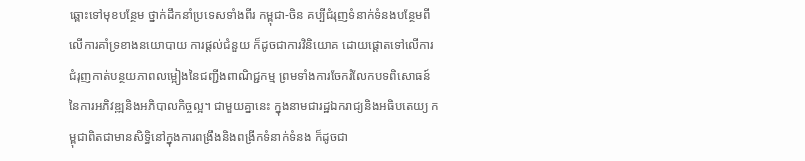ឆ្ពោះទៅមុខបន្ថែម ថ្នាក់ដឹកនាំប្រទេសទាំងពីរ កម្ពុជា-ចិន គប្បីជំរុញទំនាក់ទំនងបន្ថែមពីលើការគាំទ្រខាងនយោបាយ ការផ្ដល់ជំនួយ ក៏ដូចជាការវិនិយោគ ដោយផ្ដោតទៅលើការជំរុញកាត់បន្ថយភាពលម្អៀងនៃជញ្ជីងពាណិជ្ជកម្ម ព្រមទាំងការចែករំលែកបទពិសោធន៍នៃការអភិវឌ្ឍនិងអភិបាលកិច្ចល្អ។ ជាមួយគ្នានេះ ក្នុងនាមជារដ្ឋឯករាជ្យនិងអធិបតេយ្យ កម្ពុជាពិតជាមានសិទ្ធិនៅក្នុងការពង្រឹងនិងពង្រីកទំនាក់ទំនង ក៏ដូចជា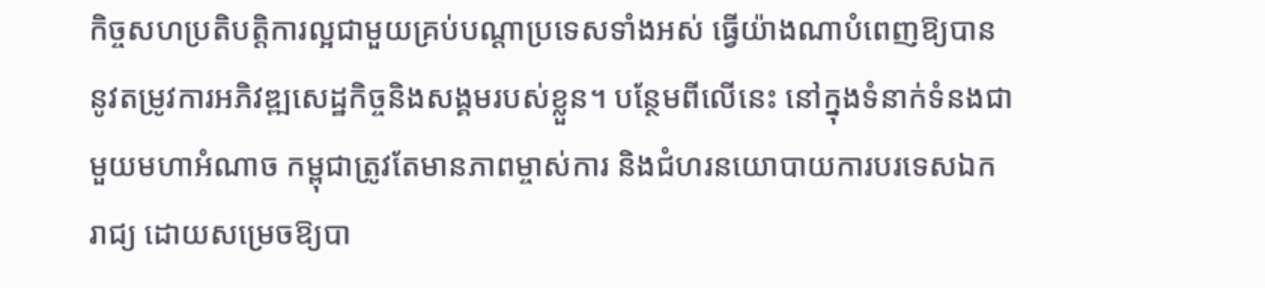កិច្ចសហប្រតិបត្តិការល្អជាមួយគ្រប់បណ្ដាប្រទេសទាំងអស់ ធ្វើយ៉ាងណាបំពេញឱ្យបាននូវតម្រូវការអភិវឌ្ឍសេដ្ឋកិច្ចនិងសង្គមរបស់ខ្លួន។ បន្ថែមពីលើនេះ នៅក្នុងទំនាក់ទំនងជាមួយមហាអំណាច កម្ពុជាត្រូវតែមានភាពម្ចាស់ការ និងជំហរនយោបាយការបរទេសឯករាជ្យ ដោយសម្រេចឱ្យបា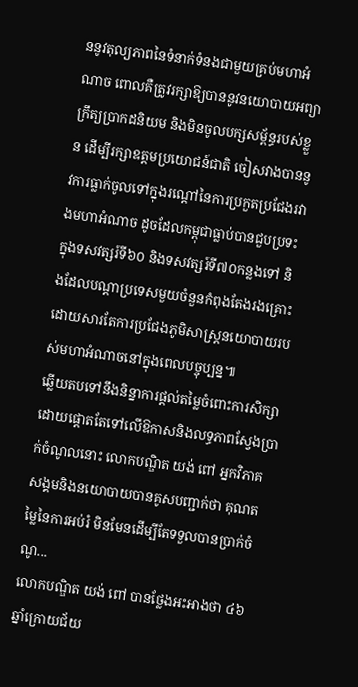ននូវតុល្យភាពនៃទំនាក់ទំនងជាមួយគ្រប់មហាអំណាច ពោលគឺត្រូវរក្សាឱ្យបាននូវនយោបាយអព្យាក្រឹត្យប្រាកដនិយម និងមិនចូលបក្សសម្ព័ន្ធរបស់ខ្លួន ដើម្បីរក្សាឧត្ដមប្រយោជន៍ជាតិ ចៀសវាងបាននូវការធ្លាក់ចូលទៅក្នុងរណ្ដៅនៃការប្រកួតប្រជែងរវាងមហាអំណាច ដូចដែលកម្ពុជាធ្លាប់បានជួបប្រទះក្នុងទសវត្សរ៍ទី៦០ និងទសវត្សរ៍ទី៧០កន្លងទៅ និងដែលបណ្ដាប្រទេសមួយចំនួនកំពុងតែងរងគ្រោះដោយសារតែការប្រជែងភូមិសាស្ត្រនយោបាយរបស់មហាអំណាចនៅក្នុងពេលបច្ចុប្បន្ន៕
ឆ្លើយតបទៅនឹងនិន្នាការផ្ដល់តម្លៃចំពោះការសិក្សា ដោយផ្ដោតតែទៅលើឱកាសនិងលទ្ធភាពស្វែងប្រាក់ចំណូលនោះ លោកបណ្ឌិត យង់ ពៅ អ្នកវិភាគសង្គមនិងនយោបាយបានគូសបញ្ជាក់ថា គុណតម្លៃនៃការអប់រំ មិនមែនដើម្បីតែទទួលបានប្រាក់ចំណូ...
លោកបណ្ឌិត យង់ ពៅ បានថ្លែងអះអាងថា ៤៦ឆ្នាំក្រោយជ័យ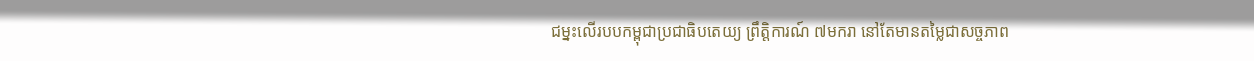ជម្នះលើរបបកម្ពុជាប្រជាធិបតេយ្យ ព្រឹត្តិការណ៍ ៧មករា នៅតែមានតម្លៃជាសច្ចភាព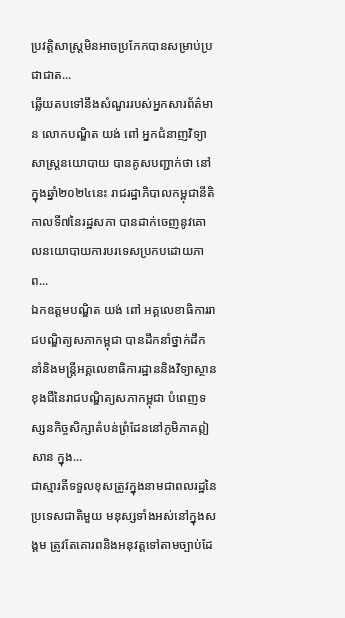ប្រវត្តិសាស្ត្រមិនអាចប្រកែកបានសម្រាប់ប្រជាជាត...
ឆ្លើយតបទៅនឹងសំណួររបស់អ្នកសារព័ត៌មាន លោកបណ្ឌិត យង់ ពៅ អ្នកជំនាញវិទ្យាសាស្ត្រនយោបាយ បានគូសបញ្ជាក់ថា នៅក្នុងឆ្នាំ២០២៤នេះ រាជរដ្ឋាភិបាលកម្ពុជានីតិកាលទី៧នៃរដ្ឋសភា បានដាក់ចេញនូវគោលនយោបាយការបរទេសប្រកបដោយភាព...
ឯកឧត្ដមបណ្ឌិត យង់ ពៅ អគ្គលេខាធិការរាជបណ្ឌិត្យសភាកម្ពុជា បានដឹកនាំថ្នាក់ដឹកនាំនិងមន្ត្រីអគ្គលេខាធិការដ្ឋាននិងវិទ្យាស្ថានខុងជឺនៃរាជបណ្ឌិត្យសភាកម្ពុជា បំពេញទស្សនកិច្ចសិក្សាតំបន់ព្រំដែននៅភូមិភាគឦសាន ក្នុង...
ជាស្មារតីទទួលខុសត្រូវក្នុងនាមជាពលរដ្ឋនៃប្រទេសជាតិមួយ មនុស្សទាំងអស់នៅក្នុងសង្គម ត្រូវតែគោរពនិងអនុវត្តទៅតាមច្បាប់ដែ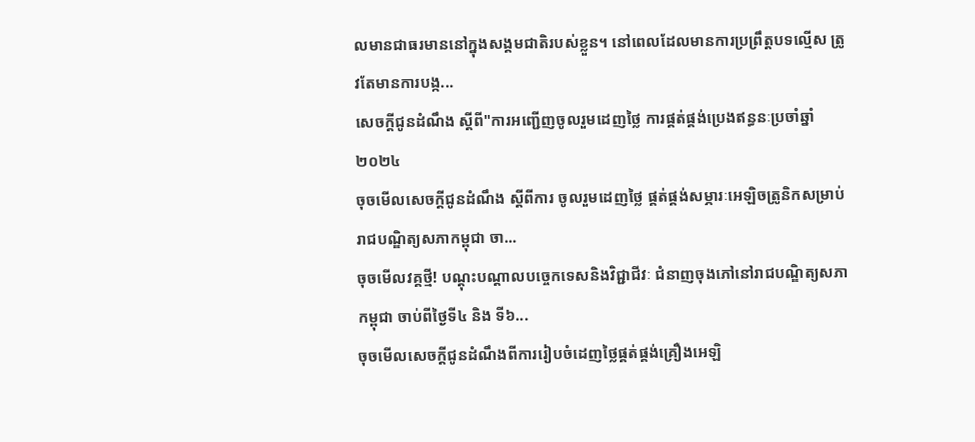លមានជាធរមាននៅក្នុងសង្គមជាតិរបស់ខ្លួន។ នៅពេលដែលមានការប្រព្រឹត្តបទល្មើស ត្រូវតែមានការបង្ក...
សេចក្ដីជូនដំណឹង ស្តីពី"ការអញ្ជើញចូលរួមដេញថ្លៃ ការផ្គត់ផ្គង់ប្រេងឥន្ធនៈប្រចាំឆ្នាំ២០២៤
ចុចមើលសេចក្ដីជូនដំណឹង ស្តីពីការ ចូលរួមដេញថ្លៃ ផ្គត់ផ្គង់សម្ភារៈអេឡិចត្រូនិកសម្រាប់រាជបណ្ឌិត្យសភាកម្ពុជា ចា...
ចុចមើលវគ្គថ្មី! បណ្តុះបណ្តាលបច្ចេកទេសនិងវិជ្ជាជីវៈ ជំនាញចុងភៅនៅរាជបណ្ឌិត្យសភាកម្ពុជា ចាប់ពីថ្ងៃទី៤ និង ទី៦...
ចុចមើលសេចក្ដីជូនដំណឹងពីការរៀបចំដេញថ្លៃផ្គត់ផ្គង់គ្រឿងអេឡិ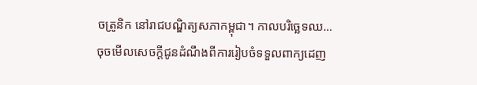ចត្រូនិក នៅរាជបណ្ឌិត្យសភាកម្ពុជា។ កាលបរិច្ឆេទឈ...
ចុចមើលសេចក្ដីជូនដំណឹងពីការរៀបចំទទួលពាក្យដេញ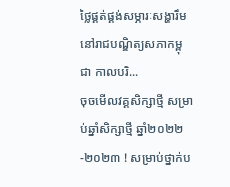ថ្លៃផ្គត់ផ្គង់សម្ភារៈសង្ហារឹម នៅរាជបណ្ឌិត្យសភាកម្ពុជា កាលបរិ...
ចុចមើលវគ្គសិក្សាថ្មី សម្រាប់ឆ្នាំសិក្សាថ្មី ឆ្នាំ២០២២-២០២៣ ! សម្រាប់ថ្នាក់ប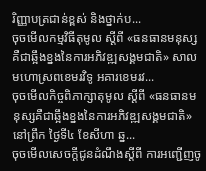រិញ្ញាបត្រជាន់ខ្ពស់ និងថ្នាក់ប...
ចុចមើលកម្មវិធីតុមូល ស្ដីពី «ធនធានមនុស្ស គឺជាឆ្អឹងខ្នងនៃការអភិវឌ្ឍសង្គមជាតិ» សាលមហោស្រពខេមរវិទូ អគារខេមរវ...
ចុចមើលកិច្ចពិភាក្សាតុមូល ស្ដីពី «ធនធានមនុស្សគឺជាឆ្អឹងខ្នងនៃការអភិវឌ្ឍសង្គមជាតិ» នៅព្រឹក ថ្ងៃទី៤ ខែសីហា ឆ្ន...
ចុចមើលសេចក្តីជូនដំណឹងស្តីពី ការអញ្ជើញចូ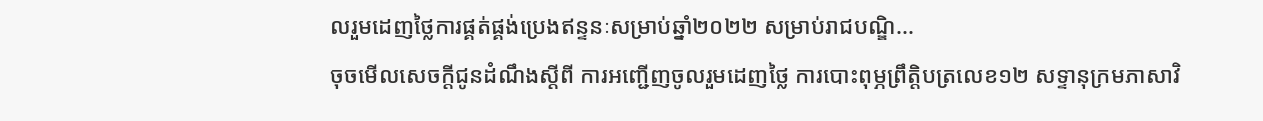លរួមដេញថ្លៃការផ្គត់ផ្គង់ប្រេងឥន្ទនៈសម្រាប់ឆ្នាំ២០២២ សម្រាប់រាជបណ្ឌិ...
ចុចមើលសេចក្តីជូនដំណឹងស្តីពី ការអញ្ជើញចូលរួមដេញថ្លៃ ការបោះពុម្ភព្រឹត្តិបត្រលេខ១២ សទ្ទានុក្រមភាសាវិ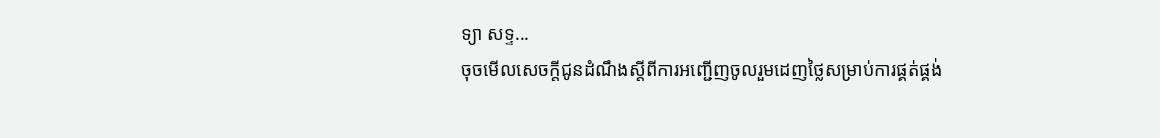ទ្យា សទ្ទ...
ចុចមើលសេចក្តីជូនដំណឹងស្តីពីការអញ្ជើញចូលរួមដេញថ្លៃសម្រាប់ការផ្គត់ផ្គង់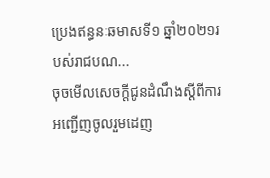ប្រេងឥន្ធនៈឆមាសទី១ ឆ្នាំ២០២១របស់រាជបណ...
ចុចមើលសេចក្តីជូនដំណឹងស្តីពីការអញ្ជើញចូលរួមដេញ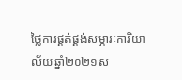ថ្លៃការផ្គត់ផ្គង់សម្ភារៈការិយាល័យឆ្នាំ២០២១ស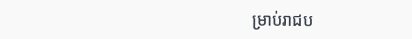ម្រាប់រាជប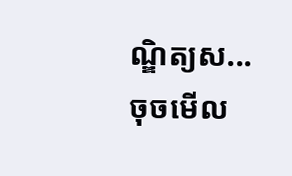ណ្ឌិត្យស...
ចុចមើល